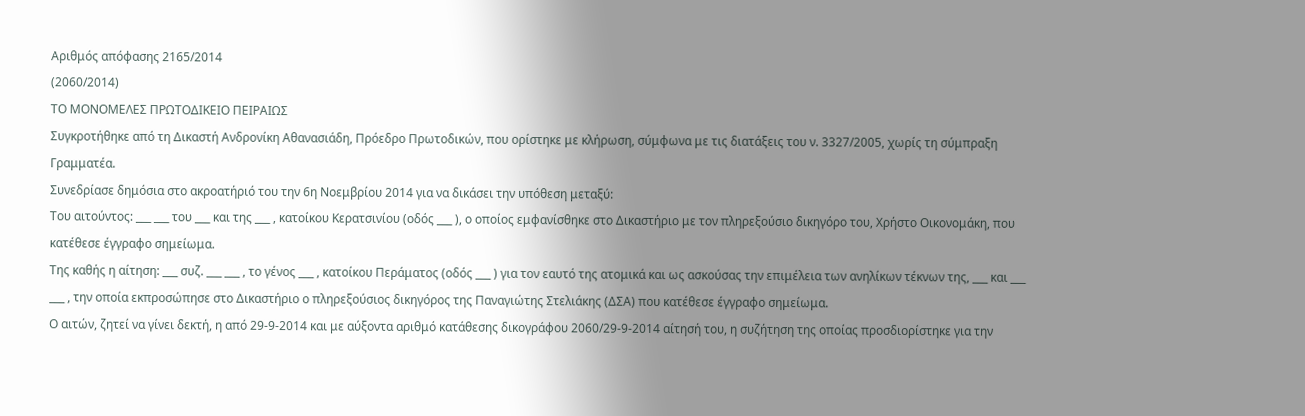Αριθμός απόφασης 2165/2014
(2060/2014)
ΤΟ ΜΟΝΟΜΕΛΕΣ ΠΡΩΤΟΔΙΚΕΙΟ ΠΕΙΡΑΙΩΣ
Συγκροτήθηκε από τη Δικαστή Ανδρονίκη Αθανασιάδη, Πρόεδρο Πρωτοδικών, που ορίστηκε με κλήρωση, σύμφωνα με τις διατάξεις του ν. 3327/2005, χωρίς τη σύμπραξη Γραμματέα.
Συνεδρίασε δημόσια στο ακροατήριό του την 6η Νοεμβρίου 2014 για να δικάσει την υπόθεση μεταξύ:
Του αιτούντος: ___ ___ του ___ και της ___ , κατοίκου Κερατσινίου (οδός ___ ), ο οποίος εμφανίσθηκε στο Δικαστήριο με τον πληρεξούσιο δικηγόρο του, Χρήστο Οικονομάκη, που κατέθεσε έγγραφο σημείωμα.
Της καθής η αίτηση: ___ συζ. ___ ___ , το γένος ___ , κατοίκου Περάματος (οδός ___ ) για τον εαυτό της ατομικά και ως ασκούσας την επιμέλεια των ανηλίκων τέκνων της, ___ και ___ ___ , την οποία εκπροσώπησε στο Δικαστήριο ο πληρεξούσιος δικηγόρος της Παναγιώτης Στελιάκης (ΔΣΑ) που κατέθεσε έγγραφο σημείωμα.
Ο αιτών, ζητεί να γίνει δεκτή, η από 29-9-2014 και με αύξοντα αριθμό κατάθεσης δικογράφου 2060/29-9-2014 αίτησή του, η συζήτηση της οποίας προσδιορίστηκε για την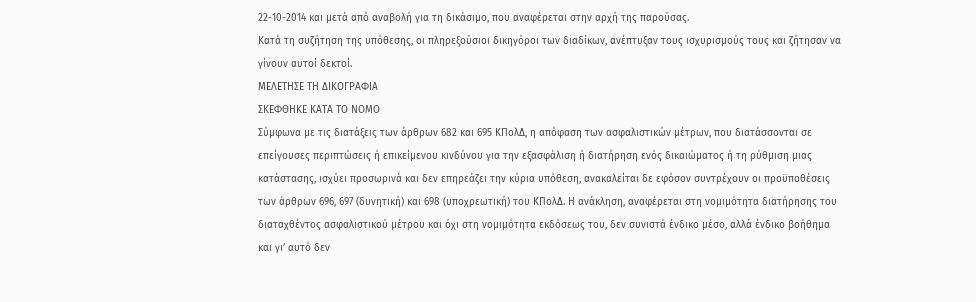22-10-2014 και μετά από αναβολή για τη δικάσιμο, που αναφέρεται στην αρχή της παρούσας.
Κατά τη συζήτηση της υπόθεσης, οι πληρεξούσιοι δικηγόροι των διαδίκων, ανέπτυξαν τους ισχυρισμούς τους και ζήτησαν να γίνουν αυτοί δεκτοί.
ΜΕΛΕΤΗΣΕ ΤΗ ΔΙΚΟΓΡΑΦΙΑ
ΣΚΕΦΘΗΚΕ ΚΑΤΑ ΤΟ ΝΟΜΟ
Σύμφωνα με τις διατάξεις των άρθρων 682 και 695 ΚΠολΔ, η απόφαση των ασφαλιστικών μέτρων, που διατάσσονται σε επείγουσες περιπτώσεις ή επικείμενου κινδύνου για την εξασφάλιση ή διατήρηση ενός δικαιώματος ή τη ρύθμιση μιας κατάστασης, ισχύει προσωρινά και δεν επηρεάζει την κύρια υπόθεση, ανακαλείται δε εφόσον συντρέχουν οι προϋποθέσεις των άρθρων 696, 697 (δυνητική) και 698 (υποχρεωτική) του ΚΠολΔ. Η ανάκληση, αναφέρεται στη νομιμότητα διατήρησης του διαταχθέντος ασφαλιστικού μέτρου και όχι στη νομιμότητα εκδόσεως του, δεν συνιστά ένδικο μέσο, αλλά ένδικο βοήθημα και γι’ αυτό δεν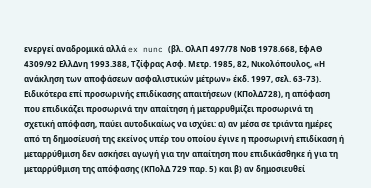ενεργεί αναδρομικά αλλά ex nunc (βλ. ΟλΑΠ 497/78 ΝοΒ 1978.668, ΕφΑΘ 4309/92 ΕλλΔνη 1993.388, Τζίφρας Ασφ. Μετρ. 1985, 82, Νικολόπουλος, «Η ανάκληση των αποφάσεων ασφαλιστικών μέτρων» έκδ. 1997, σελ. 63-73). Ειδικότερα επί προσωρινής επιδίκασης απαιτήσεων (ΚΠολΔ728), η απόφαση που επιδικάζει προσωρινά την απαίτηση ή μεταρρυθμίζει προσωρινά τη σχετική απόφαση, παύει αυτοδικαίως να ισχύει: α) αν μέσα σε τριάντα ημέρες από τη δημοσίευσή της εκείνος υπέρ του οποίου έγινε η προσωρινή επιδίκαση ή μεταρρύθμιση δεν ασκήσει αγωγή για την απαίτηση που επιδικάσθηκε ή για τη μεταρρύθμιση της απόφασης (ΚΠολΔ 729 παρ. 5) και β) αν δημοσιευθεί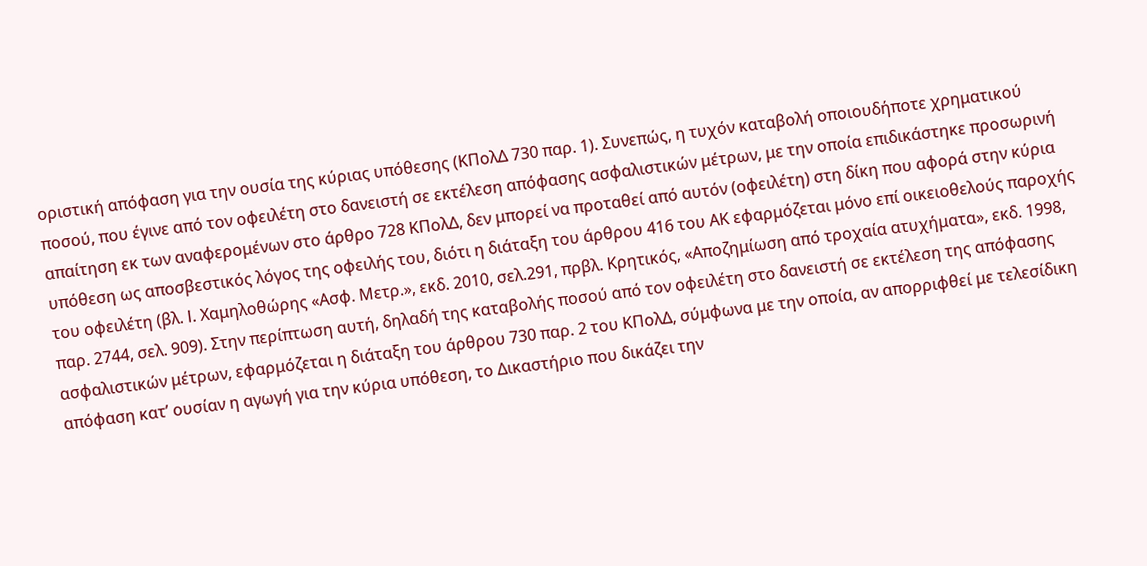οριστική απόφαση για την ουσία της κύριας υπόθεσης (ΚΠολΔ 730 παρ. 1). Συνεπώς, η τυχόν καταβολή οποιουδήποτε χρηματικού ποσού, που έγινε από τον οφειλέτη στο δανειστή σε εκτέλεση απόφασης ασφαλιστικών μέτρων, με την οποία επιδικάστηκε προσωρινή απαίτηση εκ των αναφερομένων στο άρθρο 728 ΚΠολΔ, δεν μπορεί να προταθεί από αυτόν (οφειλέτη) στη δίκη που αφορά στην κύρια υπόθεση ως αποσβεστικός λόγος της οφειλής του, διότι η διάταξη του άρθρου 416 του ΑΚ εφαρμόζεται μόνο επί οικειοθελούς παροχής του οφειλέτη (βλ. I. Χαμηλοθώρης «Ασφ. Μετρ.», εκδ. 2010, σελ.291, πρβλ. Κρητικός, «Αποζημίωση από τροχαία ατυχήματα», εκδ. 1998, παρ. 2744, σελ. 909). Στην περίπτωση αυτή, δηλαδή της καταβολής ποσού από τον οφειλέτη στο δανειστή σε εκτέλεση της απόφασης ασφαλιστικών μέτρων, εφαρμόζεται η διάταξη του άρθρου 730 παρ. 2 του ΚΠολΔ, σύμφωνα με την οποία, αν απορριφθεί με τελεσίδικη απόφαση κατ’ ουσίαν η αγωγή για την κύρια υπόθεση, το Δικαστήριο που δικάζει την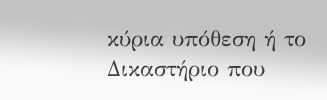κύρια υπόθεση ή το Δικαστήριο που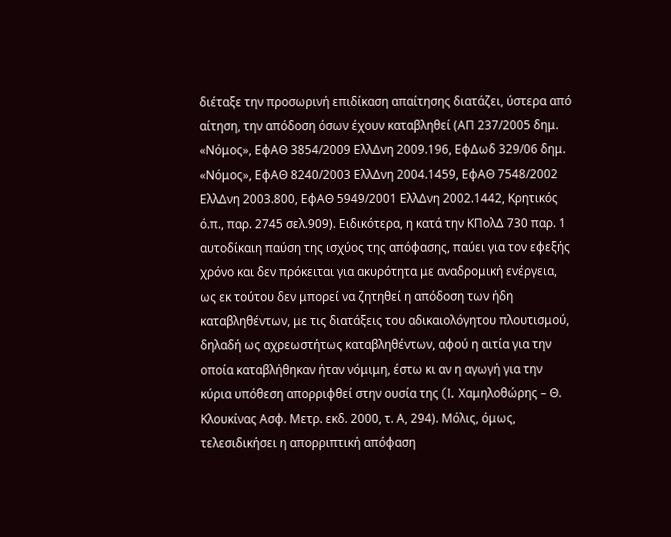διέταξε την προσωρινή επιδίκαση απαίτησης διατάζει, ύστερα από αίτηση, την απόδοση όσων έχουν καταβληθεί (ΑΠ 237/2005 δημ. «Νόμος», ΕφΑΘ 3854/2009 ΕλλΔνη 2009.196, ΕφΔωδ 329/06 δημ. «Νόμος», ΕφΑΘ 8240/2003 ΕλλΔνη 2004.1459, ΕφΑΘ 7548/2002 ΕλλΔνη 2003.800, ΕφΑΘ 5949/2001 ΕλλΔνη 2002.1442, Κρητικός ό.π., παρ. 2745 σελ.909). Ειδικότερα, η κατά την ΚΠολΔ 730 παρ. 1 αυτοδίκαιη παύση της ισχύος της απόφασης, παύει για τον εφεξής χρόνο και δεν πρόκειται για ακυρότητα με αναδρομική ενέργεια, ως εκ τούτου δεν μπορεί να ζητηθεί η απόδοση των ήδη καταβληθέντων, με τις διατάξεις του αδικαιολόγητου πλουτισμού, δηλαδή ως αχρεωστήτως καταβληθέντων, αφού η αιτία για την οποία καταβλήθηκαν ήταν νόμιμη, έστω κι αν η αγωγή για την κύρια υπόθεση απορριφθεί στην ουσία της (I. Χαμηλοθώρης – Θ. Κλουκίνας Ασφ. Μετρ. εκδ. 2000, τ. Α, 294). Μόλις, όμως, τελεσιδικήσει η απορριπτική απόφαση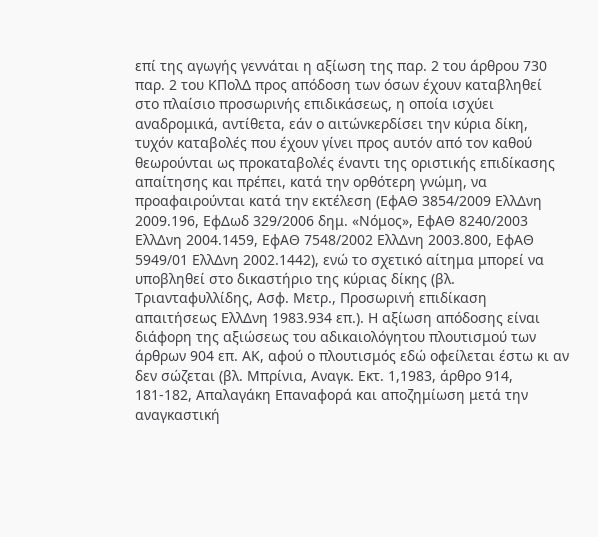επί της αγωγής γεννάται η αξίωση της παρ. 2 του άρθρου 730 παρ. 2 του ΚΠολΔ προς απόδοση των όσων έχουν καταβληθεί στο πλαίσιο προσωρινής επιδικάσεως, η οποία ισχύει αναδρομικά, αντίθετα, εάν ο αιτώνκερδίσει την κύρια δίκη, τυχόν καταβολές που έχουν γίνει προς αυτόν από τον καθού θεωρούνται ως προκαταβολές έναντι της οριστικής επιδίκασης απαίτησης και πρέπει, κατά την ορθότερη γνώμη, να προαφαιρούνται κατά την εκτέλεση (ΕφΑΘ 3854/2009 ΕλλΔνη 2009.196, ΕφΔωδ 329/2006 δημ. «Νόμος», ΕφΑΘ 8240/2003 ΕλλΔνη 2004.1459, ΕφΑΘ 7548/2002 ΕλλΔνη 2003.800, ΕφΑΘ 5949/01 ΕλλΔνη 2002.1442), ενώ το σχετικό αίτημα μπορεί να υποβληθεί στο δικαστήριο της κύριας δίκης (βλ. Τριανταφυλλίδης, Ασφ. Μετρ., Προσωρινή επιδίκαση απαιτήσεως ΕλλΔνη 1983.934 επ.). Η αξίωση απόδοσης είναι διάφορη της αξιώσεως του αδικαιολόγητου πλουτισμού των άρθρων 904 επ. ΑΚ, αφού ο πλουτισμός εδώ οφείλεται έστω κι αν δεν σώζεται (βλ. Μπρίνια, Αναγκ. Εκτ. 1,1983, άρθρο 914, 181-182, Απαλαγάκη Επαναφορά και αποζημίωση μετά την αναγκαστική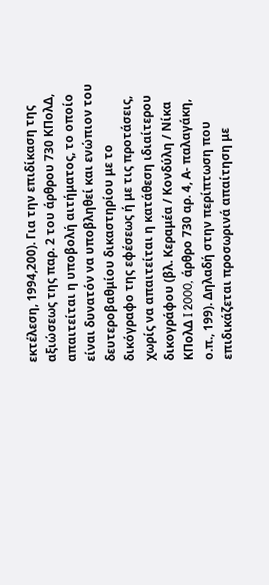εκτέλεση, 1994,200). Για την επιδίκαση της αξιώσεως της παρ. 2 του άρθρου 730 ΚΠολΔ, απαιτείται η υποβολή αιτήματος, το οποίο είναι δυνατόν να υποβληθεί και ενώπιον του δευτεροβαθμίου δικαστηρίου με το δικόγραφο της εφέσεως ή με τις προτάσεις, χωρίς να απαιτείται η κατάθεση ιδιαίτερου δικογράφου (βλ. Κεραμέα / Κονδύλη / Νίκα ΚΠολΔ I 2000, άρθρο 730 αρ. 4, Α- παλαγάκη, ο.π., 199). Δηλαδή στην περίπτωση που επιδικάζεται προσωρινά απαίτηση με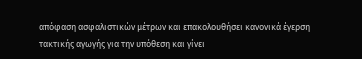απόφαση ασφαλιστικών μέτρων και επακολουθήσει κανονικά έγερση τακτικής αγωγής για την υπόθεση και γίνει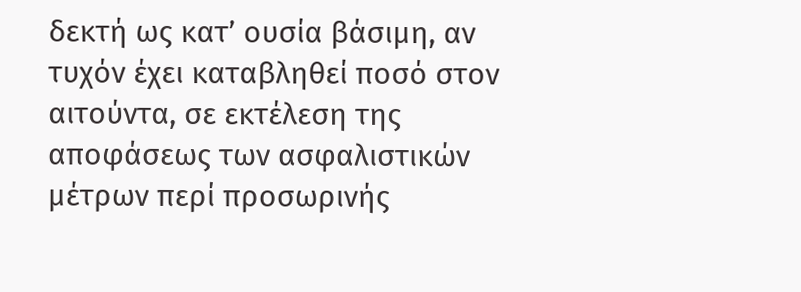δεκτή ως κατ’ ουσία βάσιμη, αν τυχόν έχει καταβληθεί ποσό στον αιτούντα, σε εκτέλεση της αποφάσεως των ασφαλιστικών μέτρων περί προσωρινής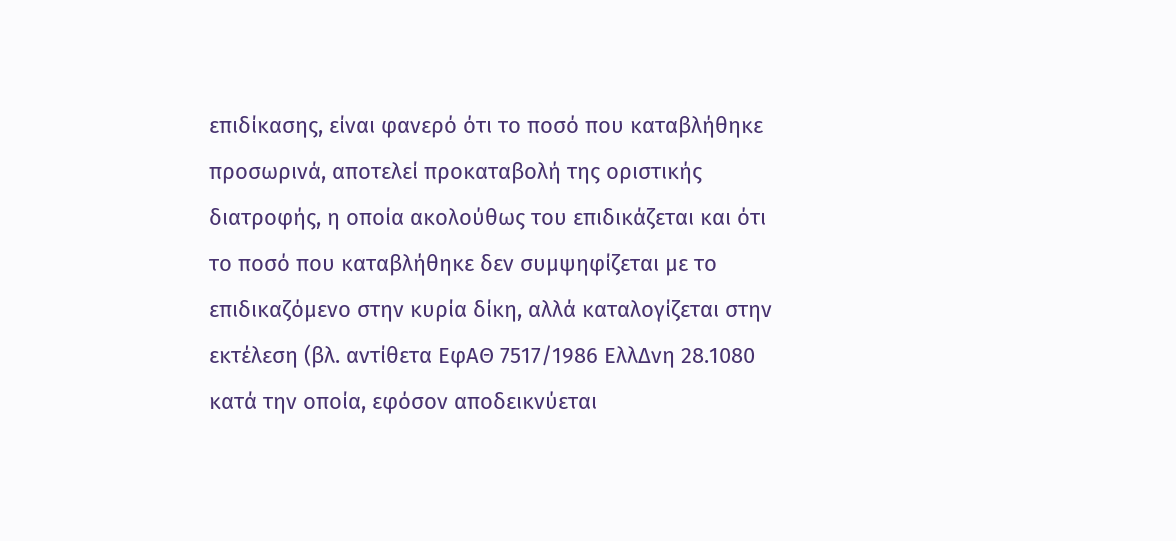επιδίκασης, είναι φανερό ότι το ποσό που καταβλήθηκε προσωρινά, αποτελεί προκαταβολή της οριστικής διατροφής, η οποία ακολούθως του επιδικάζεται και ότι το ποσό που καταβλήθηκε δεν συμψηφίζεται με το επιδικαζόμενο στην κυρία δίκη, αλλά καταλογίζεται στην εκτέλεση (βλ. αντίθετα ΕφΑΘ 7517/1986 ΕλλΔνη 28.1080 κατά την οποία, εφόσον αποδεικνύεται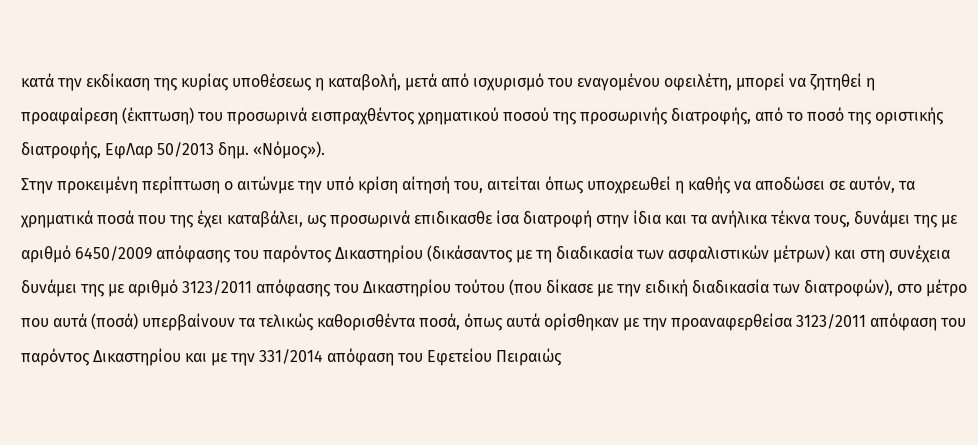κατά την εκδίκαση της κυρίας υποθέσεως η καταβολή, μετά από ισχυρισμό του εναγομένου οφειλέτη, μπορεί να ζητηθεί η προαφαίρεση (έκπτωση) του προσωρινά εισπραχθέντος χρηματικού ποσού της προσωρινής διατροφής, από το ποσό της οριστικής διατροφής, ΕφΛαρ 50/2013 δημ. «Νόμος»).
Στην προκειμένη περίπτωση ο αιτώνμε την υπό κρίση αίτησή του, αιτείται όπως υποχρεωθεί η καθής να αποδώσει σε αυτόν, τα χρηματικά ποσά που της έχει καταβάλει, ως προσωρινά επιδικασθε ίσα διατροφή στην ίδια και τα ανήλικα τέκνα τους, δυνάμει της με αριθμό 6450/2009 απόφασης του παρόντος Δικαστηρίου (δικάσαντος με τη διαδικασία των ασφαλιστικών μέτρων) και στη συνέχεια δυνάμει της με αριθμό 3123/2011 απόφασης του Δικαστηρίου τούτου (που δίκασε με την ειδική διαδικασία των διατροφών), στο μέτρο που αυτά (ποσά) υπερβαίνουν τα τελικώς καθορισθέντα ποσά, όπως αυτά ορίσθηκαν με την προαναφερθείσα 3123/2011 απόφαση του παρόντος Δικαστηρίου και με την 331/2014 απόφαση του Εφετείου Πειραιώς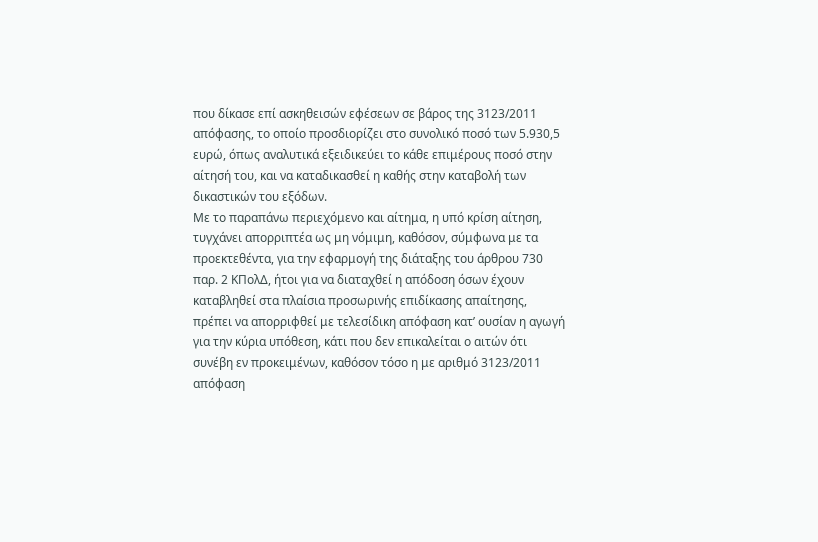που δίκασε επί ασκηθεισών εφέσεων σε βάρος της 3123/2011 απόφασης, το οποίο προσδιορίζει στο συνολικό ποσό των 5.930,5 ευρώ, όπως αναλυτικά εξειδικεύει το κάθε επιμέρους ποσό στην αίτησή του, και να καταδικασθεί η καθής στην καταβολή των δικαστικών του εξόδων.
Με το παραπάνω περιεχόμενο και αίτημα, η υπό κρίση αίτηση, τυγχάνει απορριπτέα ως μη νόμιμη, καθόσον, σύμφωνα με τα προεκτεθέντα, για την εφαρμογή της διάταξης του άρθρου 730 παρ. 2 ΚΠολΔ, ήτοι για να διαταχθεί η απόδοση όσων έχουν καταβληθεί στα πλαίσια προσωρινής επιδίκασης απαίτησης, πρέπει να απορριφθεί με τελεσίδικη απόφαση κατ’ ουσίαν η αγωγή για την κύρια υπόθεση, κάτι που δεν επικαλείται ο αιτών ότι συνέβη εν προκειμένων, καθόσον τόσο η με αριθμό 3123/2011 απόφαση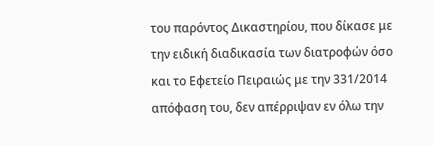του παρόντος Δικαστηρίου, που δίκασε με την ειδική διαδικασία των διατροφών όσο και το Εφετείο Πειραιώς με την 331/2014 απόφαση του, δεν απέρριψαν εν όλω την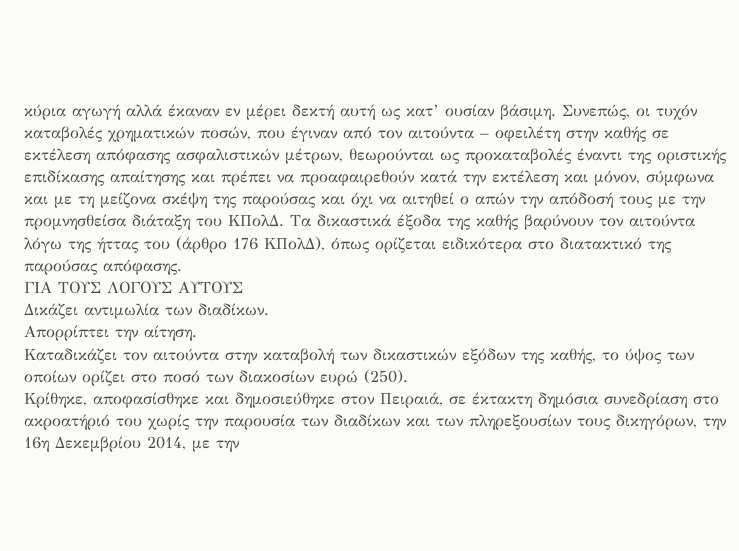κύρια αγωγή αλλά έκαναν εν μέρει δεκτή αυτή ως κατ’ ουσίαν βάσιμη. Συνεπώς, οι τυχόν καταβολές χρηματικών ποσών, που έγιναν από τον αιτούντα – οφειλέτη στην καθής σε εκτέλεση απόφασης ασφαλιστικών μέτρων, θεωρούνται ως προκαταβολές έναντι της οριστικής επιδίκασης απαίτησης και πρέπει να προαφαιρεθούν κατά την εκτέλεση και μόνον, σύμφωνα και με τη μείζονα σκέψη της παρούσας και όχι να αιτηθεί ο απών την απόδοσή τους με την προμνησθείσα διάταξη του ΚΠολΔ. Τα δικαστικά έξοδα της καθής βαρύνουν τον αιτούντα λόγω της ήττας του (άρθρο 176 ΚΠολΔ), όπως ορίζεται ειδικότερα στο διατακτικό της παρούσας απόφασης.
ΓΙΑ ΤΟΥΣ ΛΟΓΟΥΣ ΑΥΤΟΥΣ
Δικάζει αντιμωλία των διαδίκων.
Απορρίπτει την αίτηση.
Καταδικάζει τον αιτούντα στην καταβολή των δικαστικών εξόδων της καθής, το ύψος των οποίων ορίζει στο ποσό των διακοσίων ευρώ (250).
Κρίθηκε, αποφασίσθηκε και δημοσιεύθηκε στον Πειραιά, σε έκτακτη δημόσια συνεδρίαση στο ακροατήριό του χωρίς την παρουσία των διαδίκων και των πληρεξουσίων τους δικηγόρων, την 16η Δεκεμβρίου 2014, με την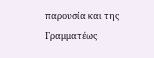παρουσία και της Γραμματέως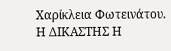Χαρίκλεια Φωτεινάτου.
Η ΔΙΚΑΣΤΗΣ Η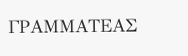ΓΡΑΜΜΑΤΕΑΣ